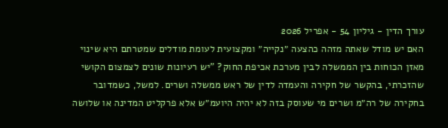עורך הדין - גיליון 54 - אפריל 2026
האם יש מודל שאתה מזהה כהצעה ״נקייה״ ומקצועית לעומת מודלים שמטרתם היא שינוי מאזן הכוחות בין הממשלה לבין מערכת אכיפת החוק? "יש רעיונות שונים לצמצום הקושי שהזכרתי, בהקשר של חקירה והעמדה לדין של ראש ממשלה ושרים. למשל, כשמדובר בחקירה של רה״מ ושרים מי שעוסק בזה לא יהיה היועמ״ש אלא פרקליט המדינה או שלושה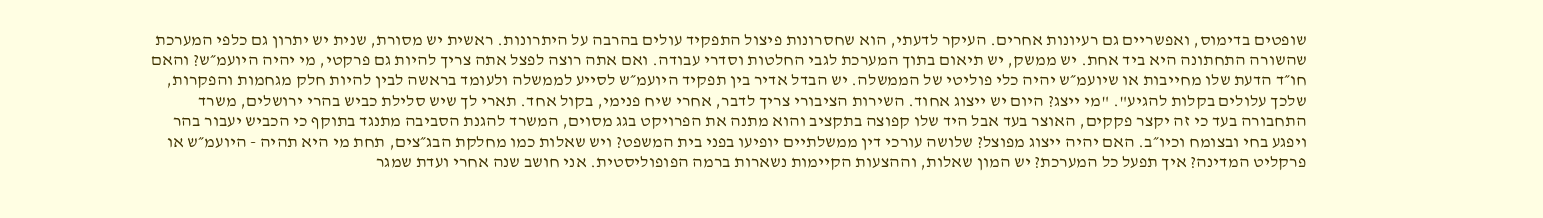שופטים בדימוס, ואפשריים גם רעיונות אחרים. העיקר לדעתי, הוא שחסרונות פיצול התפקיד עולים בהרבה על היתרונות. ראשית יש מסורת, שנית יש יתרון גם כלפי המערכת שהשורה התחתונה היא ביד אחת. יש ממשק, יש תיאום בתוך המערכת לגבי החלטות וסדרי עבודה. ואם אתה רוצה לפצל אתה צריך להיות גם פרקטי, מי יהיה היועמ״ש? והאם חו״ד הדעת שלו מחייבות או שיועמ״ש יהיה כלי פוליטי של הממשלה. יש הבדל אדיר בין תפקיד היועמ״ש לסייע לממשלה ולעומד בראשה לבין להיות חלק מגחמות והפקרות, שלכך עלולים בקלות להגיע". "מי ייצג? היום יש ייצוג אחוד. השירות הציבורי צריך לדבר, אחרי שיח פנימי, בקול אחד. תארי לך שיש סלילת כביש בהרי ירושלים, משרד התחבורה בעד כי זה יקצר פקקים, האוצר בעד אבל היד שלו קפוצה בתקציב והוא מתנה את הפרויקט בגג מסוים, המשרד להגנת הסביבה מתנגד בתוקף כי הכביש יעבור בהר ויפגע בחי ובצומח וכיו״ב. האם יהיה ייצוג מפוצל? שלושה עורכי דין ממשלתיים יופיעו בפני בית המשפט? ויש שאלות כמו מחלקת הבג״צים, תחת מי היא תהיה - היועמ״ש או פרקליט המדינה? איך תפעל כל המערכת? יש המון שאלות, וההצעות הקיימות נשארות ברמה הפופוליסטית. אני חושב שנה אחרי ועדת שמגר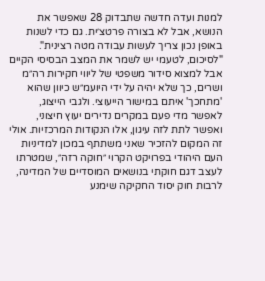למנות ועדה חדשה שתבדוק 28 שאפשר את הנושא, אבל לא בצורה פרטצ׳ית. גם כדי לשנות באופן נכון צריך לעשות עבודה מטה רצינית". "לסיכום, לטעמי יש לשמר את המצב הבסיסי הקיים אבל למצוא סידור משפטי של ליווי חקירות רה״מ ושרים, כך שלא יהיה על ידי היועמ״ש כיוון שהוא 'מתחכך' איתם במישור הייעוצי. ולגבי הייצוג, לאפשר מדי פעם במקרים נדירים יעוץ חיצוני, ואפשר לתת לזה עיגון, אלו הנקודות המרכזיות. אולי זה המקום להזכיר שאני משתתף במכון למדיניות העם היהודי בפרויקט הקרוי ״חוקה רזה״, שמטרתו לעצב דגם חוקתי בנושאים המוסדיים של המדינה, לרבות חוק יסוד החקיקה שימנע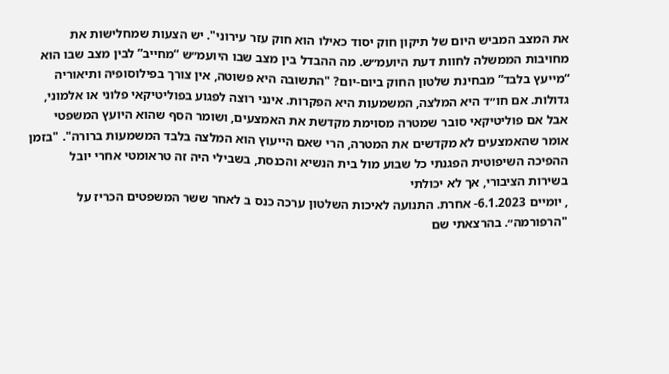את המצב המביש היום של תיקון חוק יסוד כאילו הוא חוק עזר עירוני". יש הצעות שמחלישות את מחויבות הממשלה לחוות דעת היועמ״ש. מה ההבדל בין מצב שבו היועמ״ש “מחייב” לבין מצב שבו הוא “מייעץ בלבד” מבחינת שלטון החוק ביום-יום? "התשובה היא פשוטה, אין צורך בפילוסופיה ותיאוריה גדולות. אם חו״ד היא המלצה, המשמעות היא הפקרות. אינני רוצה לפגוע בפוליטיקאי פלוני או אלמוני, אבל אם פוליטיקאי סובר שמטרה מסוימת מקדשת את האמצעים, ושומר הסף שהוא היועץ המשפטי אומר שהאמצעים לא מקדשים את המטרה, הרי שאם הייעוץ הוא המלצה בלבד המשמעות ברורה". "בזמן ההפיכה השיפוטית הפגנתי כל שבוע מול בית הנשיא והכנסת, בשבילי היה זה טראומטי אחרי יובל בשירות הציבורי, אך לא יכולתי
, יומיים 6.1.2023- אחרת. התנועה לאיכות השלטון ערכה כנס ב לאחר ששר המשפטים הכריז על "הרפורמה״. בהרצאתי שם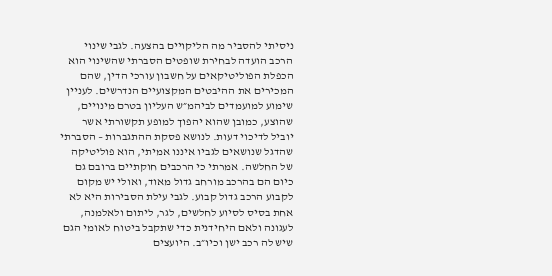ניסיתי להסביר מה הליקויים בהצעה. לגבי שינוי הרכב הועדה לבחירת שופטים הסברתי שהשינוי הוא הכפלת הפוליטיקאים על חשבון עורכי הדין, שהם המכירים את ההיבטים המקצועיים הנדרשים. לעניין שימוע למועמדים לביהמ״ש העליון בטרם מינויים, שהוצע, כמובן שהוא יהפוך למופע תקשורתי אשר יוביל לדיכוי דעות. לנושא פסקת ההתגברות – הסברתי שהדגל שנושאים לגביו איננו אמיתי, הוא פוליטיקה של החלשה. אמרתי כי הרכבים חוקתיים ברובם גם כיום הם בהרכב מורחב גדול מאוד, ואולי יש מקום לקבוע הרכב גדול קבוע. לגבי עילת הסבירות היא לא אחת בסיס לסיוע לחלשים, לגר, ליתום ולאלמנה, לעגונה ולאם היחידנית כדי שתקבל ביטוח לאומי הגם שיש לה רכב ישן וכיו״ב. היועצים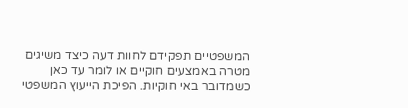המשפטיים תפקידם לחוות דעה כיצד משיגים מטרה באמצעים חוקיים או לומר עד כאן כשמדובר באי חוקיות. הפיכת הייעוץ המשפטי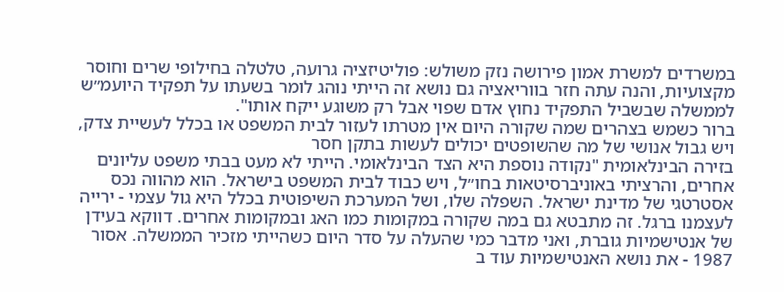במשרדים למשרת אמון פירושה נזק משולש: פוליטיזציה גרועה, טלטלה בחילופי שרים וחוסר מקצועיות, והנה עתה חזר בווריאציה גם נושא זה הייתי נוהג לומר בשעתו על תפקיד היועמ״ש לממשלה שבשביל התפקיד נחוץ אדם שפוי אבל רק משוגע ייקח אותו".
ברור כשמש בצהרים שמה שקורה היום אין מטרתו לעזור לבית המשפט או בכלל לעשיית צדק, ויש גבול אנושי של מה שהשופטים יכולים לעשות בתקן חסר
בזירה הבינלאומית "נקודה נוספת היא הצד הבינלאומי. הייתי לא מעט בבתי משפט עליונים אחרים, והרציתי באוניברסיטאות בחו״ל, ויש כבוד לבית המשפט בישראל. הוא מהווה נכס אסטרטגי של מדינת ישראל. השפלה שלו, ושל המערכת השיפוטית בכלל היא גול עצמי - ירייה לעצמנו ברגל. זה מתבטא גם במה שקורה במקומות כמו האג ובמקומות אחרים. דווקא בעידן של אנטישמיות גוברת, ואני מדבר כמי שהעלה על סדר היום כשהייתי מזכיר הממשלה. אסור 1987 - את נושא האנטישמיות עוד ב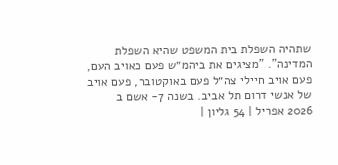שתהיה השפלת בית המשפט שהיא השפלת המדינה". "מציגים את ביהמ״ש פעם כאויב העם, פעם אויב חיילי צה״ל פעם באוקטובר, פעם אויב של אנשי דרום תל אביב. בשנה 7- אשם ב
2026 אפריל | 54 גליון |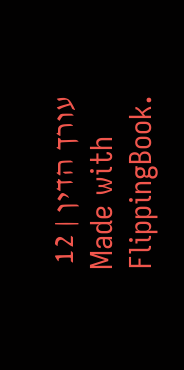עורך הדין | 12
Made with FlippingBook.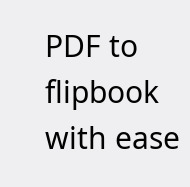PDF to flipbook with ease